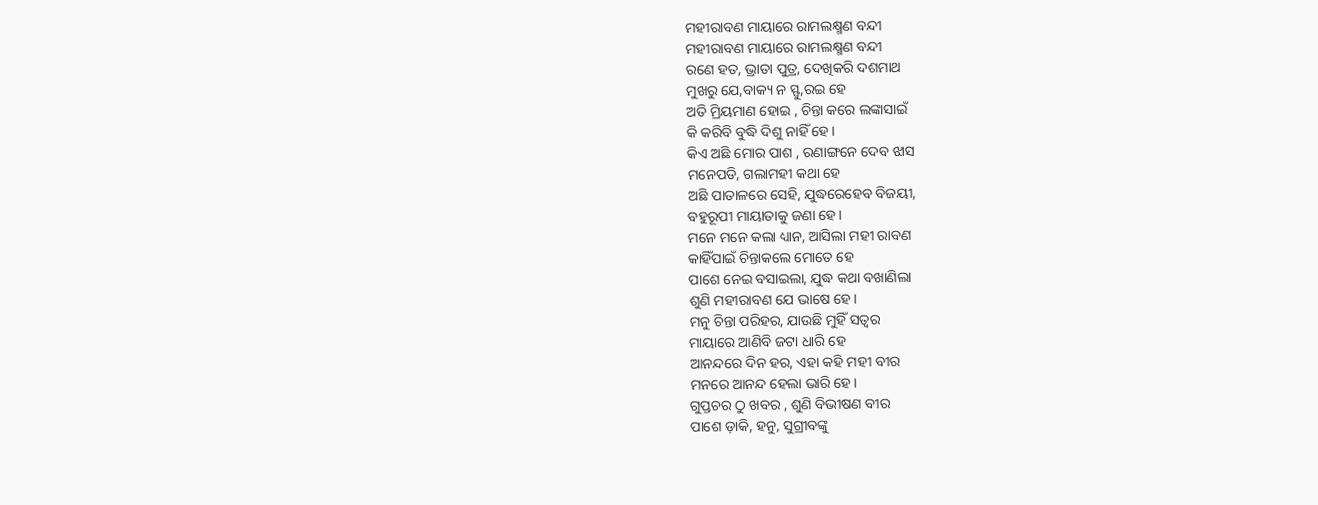ମହୀରାବଣ ମାୟାରେ ରାମଲକ୍ଷ୍ମଣ ବନ୍ଦୀ
ମହୀରାବଣ ମାୟାରେ ରାମଲକ୍ଷ୍ମଣ ବନ୍ଦୀ
ରଣେ ହତ, ଭ୍ରାତା ପୁତ୍ର, ଦେଖିକରି ଦଶମାଥ
ମୁଖରୁ ଯେ,ବାକ୍ୟ ନ ସ୍ଫୁ,ରଇ ହେ
ଅତି ମ୍ରିୟମାଣ ହୋଇ , ଚିନ୍ତା କରେ ଲଙ୍କାସାଇଁ
କି କରିବି ବୁଦ୍ଧି ଦିଶୁ ନାହିଁ ହେ।
କିଏ ଅଛି ମୋର ପାଶ , ରଣାଙ୍ଗନେ ଦେବ ଝାସ
ମନେପଡି, ଗଲାମହୀ କଥା ହେ
ଅଛି ପାତାଳରେ ସେହି, ଯୁଦ୍ଧରେହେବ ବିଜୟୀ,
ବହୁରୂପୀ ମାୟାତାକୁ ଜଣା ହେ।
ମନେ ମନେ କଲା ଧ୍ୟାନ, ଆସିଲା ମହୀ ରାବଣ
କାହିଁପାଇଁ ଚିନ୍ତାକଲେ ମୋତେ ହେ
ପାଶେ ନେଇ ବସାଇଲା, ଯୁଦ୍ଧ କଥା ବଖାଣିଲା
ଶୁଣି ମହୀରାବଣ ଯେ ଭାଷେ ହେ।
ମନୁ ଚିନ୍ତା ପରିହର, ଯାଉଛି ମୁହିଁ ସତ୍ୱର
ମାୟାରେ ଆଣିବି ଜଟା ଧାରି ହେ
ଆନନ୍ଦରେ ଦିନ ହର, ଏହା କହି ମହୀ ବୀର
ମନରେ ଆନନ୍ଦ ହେଲା ଭାରି ହେ।
ଗୁପ୍ତଚର ଠୁ ଖବର , ଶୁଣି ବିଭୀଷଣ ବୀର
ପାଶେ ଡ଼ାକି, ହନୁ, ସୁଗ୍ରୀବଙ୍କୁ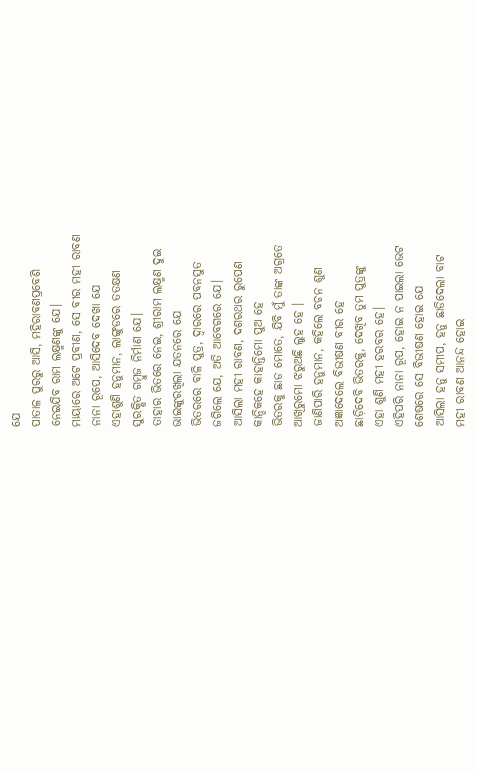ଯେ
ପାତାଳ ପୁରରୁ ଆସି, ମହିରାବଣପ୍ରବେଶି
ନେଇଯିବ ରାମ ଲକ୍ଷ୍ମଣଙ୍କୁ ଯେ।
ମାୟାରେ ଅଟେ ପ୍ରବୀଣ, ସେ ବୀର ମହୀ ରାବଣ
ନାନା ରୂପେ, ଆସିଦେବ ଦେଖା ଯେ
ଏହାଶୁଣି ହନୁମାନ, ଲାଙ୍ଗୁଡରେ ତତକ୍ଷଣ
ସୁରକ୍ଷିତ ଗମ୍ବୁଜ ନିର୍ମାଣ ଯେ।
ତାହାର ଭିତରେ ନେଇ, ଶ୍ରୀରାମ ଲକ୍ଷ୍ମଣ ଦୁଇ
ଭାଇଙ୍କୁରଖିଲା ଯତନରେ ଯେ
ଭିତରରେ ବାଳି ପୁତ୍ର, ଦ୍ଵାରରେ ପବନସୁତ
ଜଗିଲେ ଯେ, ଅତି ଆବେଗରେ ଯେ।
ଆସିଲା ମହୀ ରାବଣ, ଦଶରଥର ରୁପେଣ
କାନ୍ଦିକହେ କାହାନ୍ତିମୋ ପୁଅ ହେ
ଭିତରକୁ ଛାଡ ମୋତେ, ଯିବି ମୁଁ ତାଙ୍କ ଅଗ୍ରତେ
ଆଖିରୁମୋ ଝରୁଅଛି ଲୁହ ହେ ।
ଜାଣିପାରି ହନୁମାନ, କହିଲେ ବଚନ ଶୁଣ
ଅଜ୍ଞାଦେଲେ ବିଭୀଷଣ ବୀର ହେ
ଛାଡ଼ିଦେବି ଭିତରକୁ, ଦେଖିବ ତୁମ ପୁତ୍ରଙ୍କୁ
ଏହା ଶୁଣି ମହୀ ହରବର ହେ।
ଏହିପରି ନାନା ରୂପ, ହୋଇ ନ ପାଇଲା ଭେଟ
ଶେଷରେ ସେ ବିଭୀଷଣ ହୋଇ ଯେ
ଆସିଲା ହନୁ ସମୀପ, ହନୁ ଛାଡିଦେଲା ବାଟ
ମହୀ ରାବଣ ଆନନ୍ଦ ହୋଇ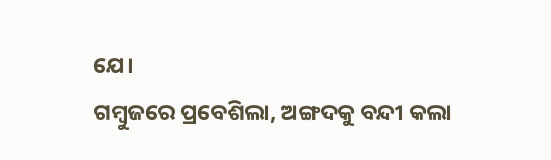ଯେ।
ଗମ୍ବୁଜରେ ପ୍ରବେଶିଲା, ଅଙ୍ଗଦକୁ ବନ୍ଦୀ କଲା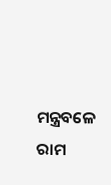ମନ୍ତ୍ରବଳେ ରାମ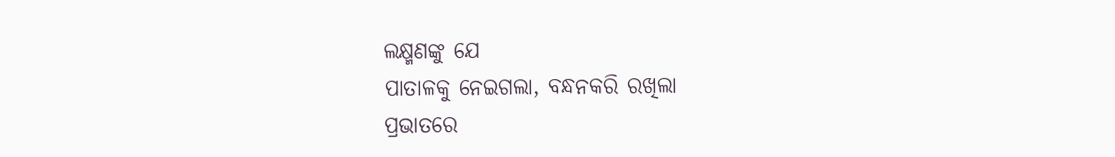ଲକ୍ଷ୍ମଣଙ୍କୁ ଯେ
ପାତାଳକୁ ନେଇଗଲା, ବନ୍ଧନକରି ରଖିଲା
ପ୍ରଭାତରେ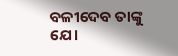ବଳୀଦେବ ତାଙ୍କୁ ଯେ।